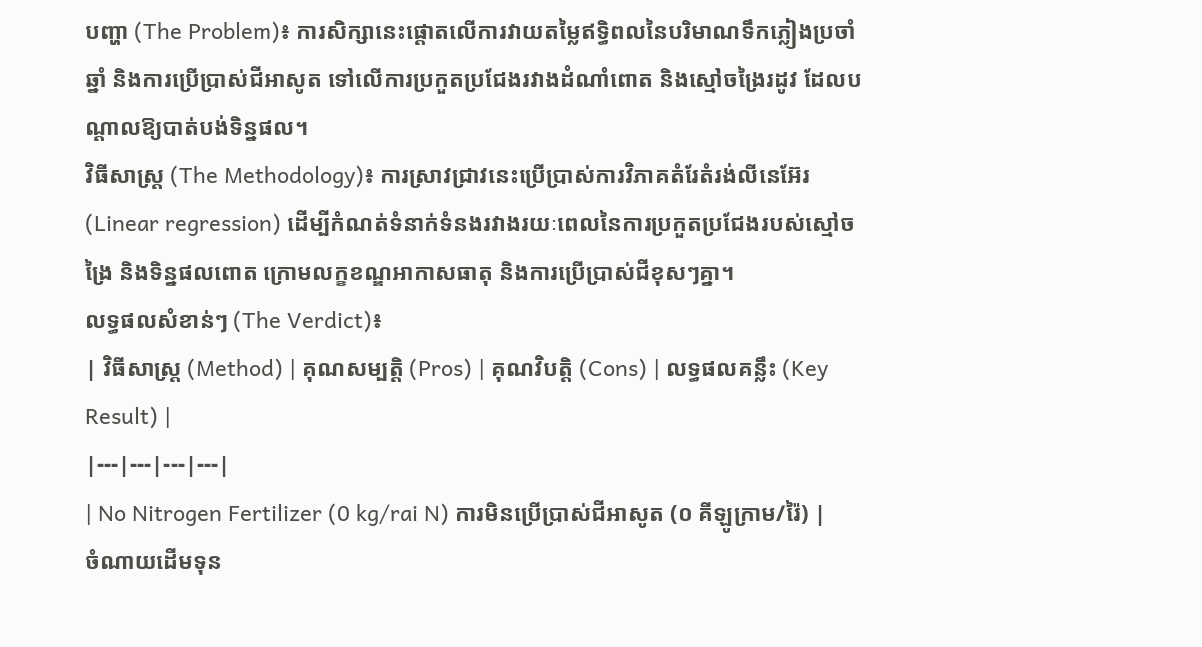បញ្ហា (The Problem)៖ ការសិក្សានេះផ្តោតលើការវាយតម្លៃឥទ្ធិពលនៃបរិមាណទឹកភ្លៀងប្រចាំឆ្នាំ និងការប្រើប្រាស់ជីអាសូត ទៅលើការប្រកួតប្រជែងរវាងដំណាំពោត និងស្មៅចង្រៃរដូវ ដែលបណ្តាលឱ្យបាត់បង់ទិន្នផល។
វិធីសាស្ត្រ (The Methodology)៖ ការស្រាវជ្រាវនេះប្រើប្រាស់ការវិភាគតំរែតំរង់លីនេអ៊ែរ (Linear regression) ដើម្បីកំណត់ទំនាក់ទំនងរវាងរយៈពេលនៃការប្រកួតប្រជែងរបស់ស្មៅចង្រៃ និងទិន្នផលពោត ក្រោមលក្ខខណ្ឌអាកាសធាតុ និងការប្រើប្រាស់ជីខុសៗគ្នា។
លទ្ធផលសំខាន់ៗ (The Verdict)៖
| វិធីសាស្ត្រ (Method) | គុណសម្បត្តិ (Pros) | គុណវិបត្តិ (Cons) | លទ្ធផលគន្លឹះ (Key Result) |
|---|---|---|---|
| No Nitrogen Fertilizer (0 kg/rai N) ការមិនប្រើប្រាស់ជីអាសូត (០ គីឡូក្រាម/រ៉ៃ) |
ចំណាយដើមទុន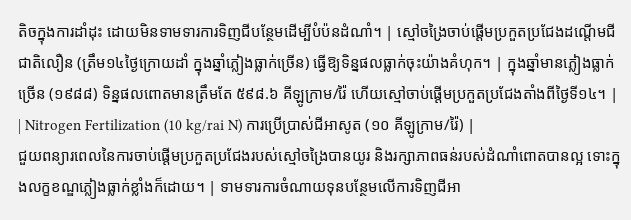តិចក្នុងការដាំដុះ ដោយមិនទាមទារការទិញជីបន្ថែមដើម្បីបំប៉នដំណាំ។ | ស្មៅចង្រៃចាប់ផ្តើមប្រកួតប្រជែងដណ្តើមជីជាតិលឿន (ត្រឹម១៤ថ្ងៃក្រោយដាំ ក្នុងឆ្នាំភ្លៀងធ្លាក់ច្រើន) ធ្វើឱ្យទិន្នផលធ្លាក់ចុះយ៉ាងគំហុក។ | ក្នុងឆ្នាំមានភ្លៀងធ្លាក់ច្រើន (១៩៨៨) ទិន្នផលពោតមានត្រឹមតែ ៥៩៨.៦ គីឡូក្រាម/រ៉ៃ ហើយស្មៅចាប់ផ្តើមប្រកួតប្រជែងតាំងពីថ្ងៃទី១៤។ |
| Nitrogen Fertilization (10 kg/rai N) ការប្រើប្រាស់ជីអាសូត (១០ គីឡូក្រាម/រ៉ៃ) |
ជួយពន្យារពេលនៃការចាប់ផ្តើមប្រកួតប្រជែងរបស់ស្មៅចង្រៃបានយូរ និងរក្សាភាពធន់របស់ដំណាំពោតបានល្អ ទោះក្នុងលក្ខខណ្ឌភ្លៀងធ្លាក់ខ្លាំងក៏ដោយ។ | ទាមទារការចំណាយទុនបន្ថែមលើការទិញជីអា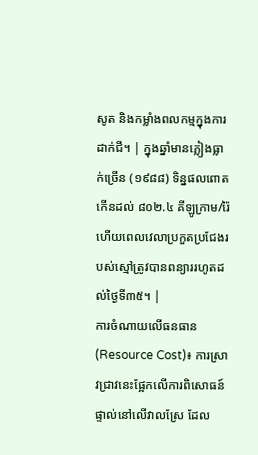សូត និងកម្លាំងពលកម្មក្នុងការដាក់ជី។ | ក្នុងឆ្នាំមានភ្លៀងធ្លាក់ច្រើន (១៩៨៨) ទិន្នផលពោតកើនដល់ ៨០២.៤ គីឡូក្រាម/រ៉ៃ ហើយពេលវេលាប្រកួតប្រជែងរបស់ស្មៅត្រូវបានពន្យាររហូតដល់ថ្ងៃទី៣៥។ |
ការចំណាយលើធនធាន (Resource Cost)៖ ការស្រាវជ្រាវនេះផ្អែកលើការពិសោធន៍ផ្ទាល់នៅលើវាលស្រែ ដែល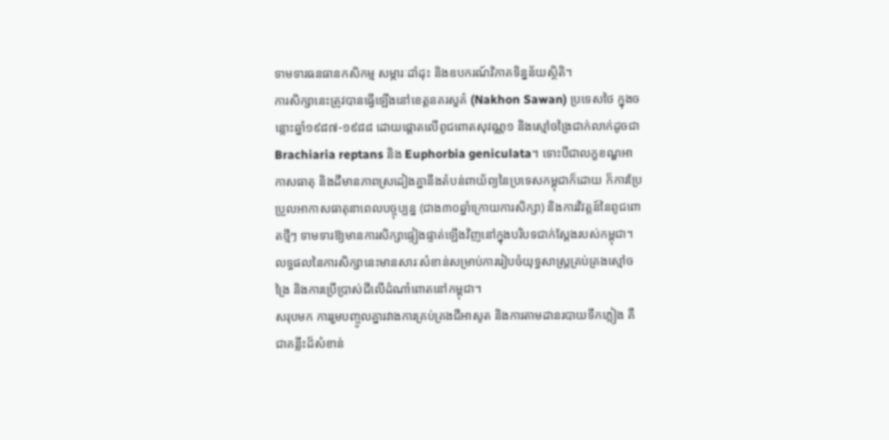ទាមទារធនធានកសិកម្ម សម្ភារៈដាំដុះ និងឧបករណ៍វិភាគទិន្នន័យស្ថិតិ។
ការសិក្សានេះត្រូវបានធ្វើឡើងនៅខេត្តនគរសួគ៌ (Nakhon Sawan) ប្រទេសថៃ ក្នុងចន្លោះឆ្នាំ១៩៨៧-១៩៨៨ ដោយផ្តោតលើពូជពោតសុវណ្ណ១ និងស្មៅចង្រៃជាក់លាក់ដូចជា Brachiaria reptans និង Euphorbia geniculata។ ទោះបីជាលក្ខខណ្ឌអាកាសធាតុ និងដីមានភាពស្រដៀងគ្នានឹងតំបន់ពាយ័ព្យនៃប្រទេសកម្ពុជាក៏ដោយ ក៏ការប្រែប្រួលអាកាសធាតុនាពេលបច្ចុប្បន្ន (ជាង៣០ឆ្នាំក្រោយការសិក្សា) និងការវិវត្តន៍នៃពូជពោតថ្មីៗ ទាមទារឱ្យមានការសិក្សាផ្ទៀងផ្ទាត់ឡើងវិញនៅក្នុងបរិបទជាក់ស្តែងរបស់កម្ពុជា។
លទ្ធផលនៃការសិក្សានេះមានសារៈសំខាន់សម្រាប់ការរៀបចំយុទ្ធសាស្ត្រគ្រប់គ្រងស្មៅចង្រៃ និងការប្រើប្រាស់ជីលើដំណាំពោតនៅកម្ពុជា។
សរុបមក ការរួមបញ្ចូលគ្នារវាងការគ្រប់គ្រងជីអាសូត និងការតាមដានរបាយទឹកភ្លៀង គឺជាគន្លឹះដ៏សំខាន់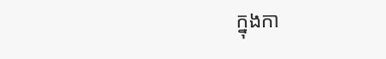ក្នុងកា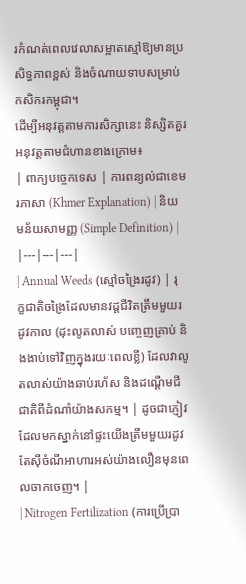រកំណត់ពេលវេលាសម្អាតស្មៅឱ្យមានប្រសិទ្ធភាពខ្ពស់ និងចំណាយទាបសម្រាប់កសិករកម្ពុជា។
ដើម្បីអនុវត្តតាមការសិក្សានេះ និស្សិតគួរអនុវត្តតាមជំហានខាងក្រោម៖
| ពាក្យបច្ចេកទេស | ការពន្យល់ជាខេមរភាសា (Khmer Explanation) | និយមន័យសាមញ្ញ (Simple Definition) |
|---|---|---|
| Annual Weeds (ស្មៅចង្រៃរដូវ) | រុក្ខជាតិចង្រៃដែលមានវដ្តជីវិតត្រឹមមួយរដូវកាល (ដុះលូតលាស់ បញ្ចេញគ្រាប់ និងងាប់ទៅវិញក្នុងរយៈពេលខ្លី) ដែលវាលូតលាស់យ៉ាងឆាប់រហ័ស និងដណ្តើមជីជាតិពីដំណាំយ៉ាងសកម្ម។ | ដូចជាភ្ញៀវដែលមកស្នាក់នៅផ្ទះយើងត្រឹមមួយរដូវ តែស៊ីចំណីអាហារអស់យ៉ាងលឿនមុនពេលចាកចេញ។ |
| Nitrogen Fertilization (ការប្រើប្រា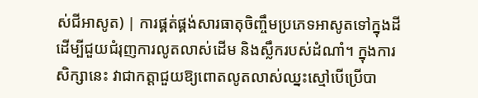ស់ជីអាសូត) | ការផ្គត់ផ្គង់សារធាតុចិញ្ចឹមប្រភេទអាសូតទៅក្នុងដី ដើម្បីជួយជំរុញការលូតលាស់ដើម និងស្លឹករបស់ដំណាំ។ ក្នុងការសិក្សានេះ វាជាកត្តាជួយឱ្យពោតលូតលាស់ឈ្នះស្មៅបើប្រើបា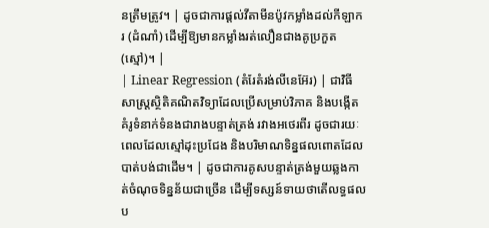នត្រឹមត្រូវ។ | ដូចជាការផ្តល់វីតាមីនប៉ូវកម្លាំងដល់កីឡាករ (ដំណាំ) ដើម្បីឱ្យមានកម្លាំងរត់លឿនជាងគូប្រកួត (ស្មៅ)។ |
| Linear Regression (តំរែតំរង់លីនេអ៊ែរ) | ជាវិធីសាស្ត្រស្ថិតិគណិតវិទ្យាដែលប្រើសម្រាប់វិភាគ និងបង្កើតគំរូទំនាក់ទំនងជារាងបន្ទាត់ត្រង់ រវាងអថេរពីរ ដូចជារយៈពេលដែលស្មៅដុះប្រជែង និងបរិមាណទិន្នផលពោតដែលបាត់បង់ជាដើម។ | ដូចជាការគូសបន្ទាត់ត្រង់មួយឆ្លងកាត់ចំណុចទិន្នន័យជាច្រើន ដើម្បីទស្សន៍ទាយថាតើលទ្ធផលប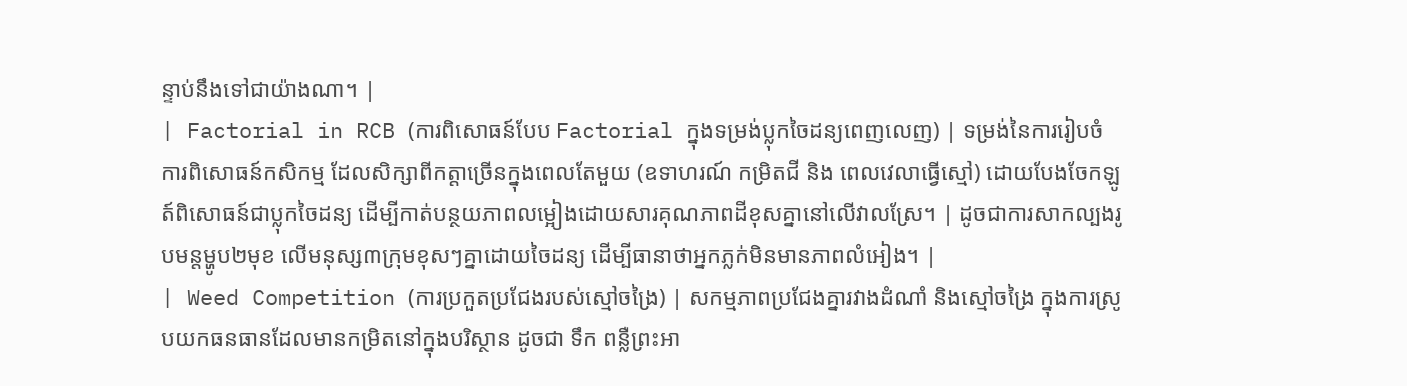ន្ទាប់នឹងទៅជាយ៉ាងណា។ |
| Factorial in RCB (ការពិសោធន៍បែប Factorial ក្នុងទម្រង់ប្លុកចៃដន្យពេញលេញ) | ទម្រង់នៃការរៀបចំការពិសោធន៍កសិកម្ម ដែលសិក្សាពីកត្តាច្រើនក្នុងពេលតែមួយ (ឧទាហរណ៍ កម្រិតជី និង ពេលវេលាធ្វើស្មៅ) ដោយបែងចែកឡូត៍ពិសោធន៍ជាប្លុកចៃដន្យ ដើម្បីកាត់បន្ថយភាពលម្អៀងដោយសារគុណភាពដីខុសគ្នានៅលើវាលស្រែ។ | ដូចជាការសាកល្បងរូបមន្តម្ហូប២មុខ លើមនុស្ស៣ក្រុមខុសៗគ្នាដោយចៃដន្យ ដើម្បីធានាថាអ្នកភ្លក់មិនមានភាពលំអៀង។ |
| Weed Competition (ការប្រកួតប្រជែងរបស់ស្មៅចង្រៃ) | សកម្មភាពប្រជែងគ្នារវាងដំណាំ និងស្មៅចង្រៃ ក្នុងការស្រូបយកធនធានដែលមានកម្រិតនៅក្នុងបរិស្ថាន ដូចជា ទឹក ពន្លឺព្រះអា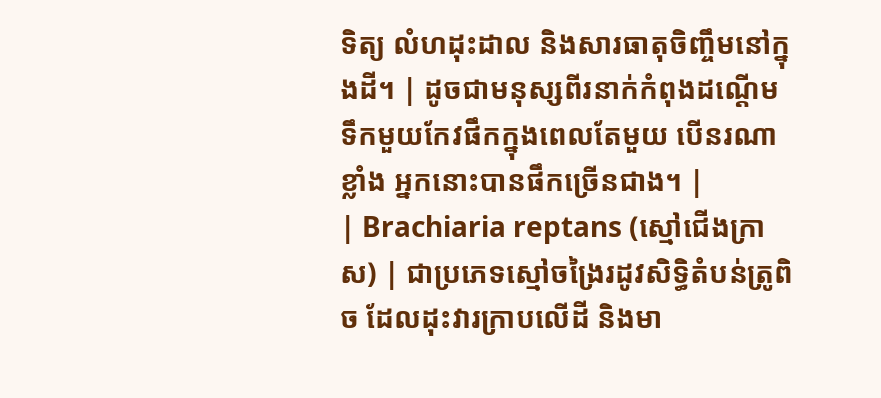ទិត្យ លំហដុះដាល និងសារធាតុចិញ្ចឹមនៅក្នុងដី។ | ដូចជាមនុស្សពីរនាក់កំពុងដណ្តើមទឹកមួយកែវផឹកក្នុងពេលតែមួយ បើនរណាខ្លាំង អ្នកនោះបានផឹកច្រើនជាង។ |
| Brachiaria reptans (ស្មៅជើងក្រាស) | ជាប្រភេទស្មៅចង្រៃរដូវសិទិ្ធតំបន់ត្រូពិច ដែលដុះវារក្រាបលើដី និងមា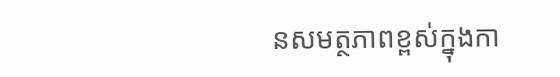នសមត្ថភាពខ្ពស់ក្នុងកា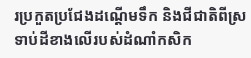រប្រកួតប្រជែងដណ្តើមទឹក និងជីជាតិពីស្រទាប់ដីខាងលើរបស់ដំណាំកសិក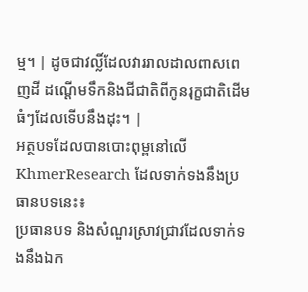ម្ម។ | ដូចជាវល្លិ៍ដែលវាររាលដាលពាសពេញដី ដណ្តើមទឹកនិងជីជាតិពីកូនរុក្ខជាតិដើមធំៗដែលទើបនឹងដុះ។ |
អត្ថបទដែលបានបោះពុម្ពនៅលើ KhmerResearch ដែលទាក់ទងនឹងប្រធានបទនេះ៖
ប្រធានបទ និងសំណួរស្រាវជ្រាវដែលទាក់ទងនឹងឯក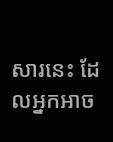សារនេះ ដែលអ្នកអាច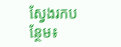ស្វែងរកបន្ថែម៖